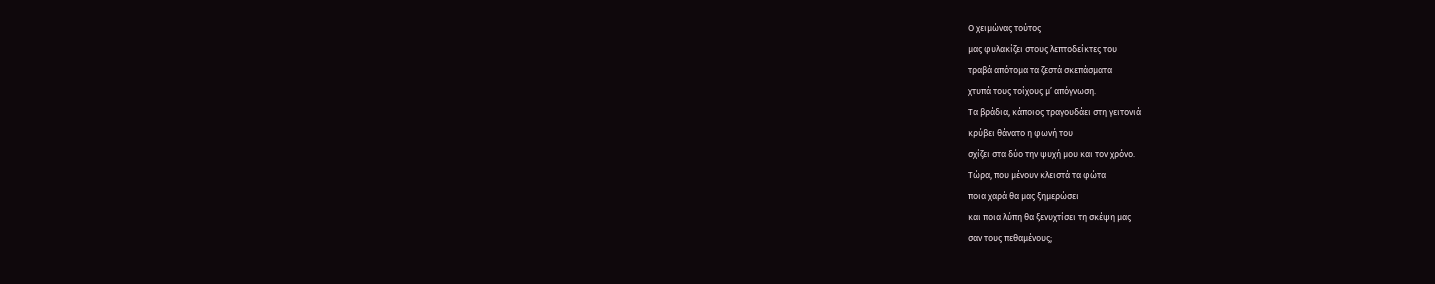Ο χειμώνας τούτος
μας φυλακίζει στους λεπτοδείκτες του
τραβά απότομα τα ζεστά σκεπάσματα
χτυπά τους τοίχους μ’ απόγνωση.
Τα βράδια, κάποιος τραγουδάει στη γειτονιά
κρύβει θάνατο η φωνή του
σχίζει στα δύο την ψυχή μου και τον χρόνο.
Τώρα, που μένουν κλειστά τα φώτα
ποια χαρά θα μας ξημερώσει
και ποια λύπη θα ξενυχτίσει τη σκέψη μας
σαν τους πεθαμένους;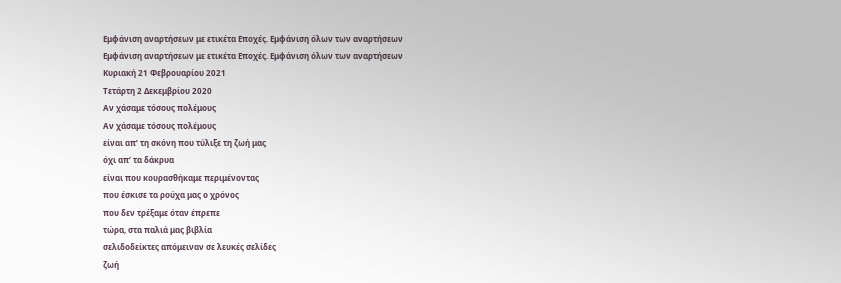Εμφάνιση αναρτήσεων με ετικέτα Εποχές. Εμφάνιση όλων των αναρτήσεων
Εμφάνιση αναρτήσεων με ετικέτα Εποχές. Εμφάνιση όλων των αναρτήσεων
Κυριακή 21 Φεβρουαρίου 2021
Τετάρτη 2 Δεκεμβρίου 2020
Αν χάσαμε τόσους πολέμους
Αν χάσαμε τόσους πολέμους
είναι απ’ τη σκόνη που τύλιξε τη ζωή μας
όχι απ’ τα δάκρυα
είναι που κουρασθήκαμε περιμένοντας
που έσκισε τα ρούχα μας ο χρόνος
που δεν τρέξαμε όταν έπρεπε
τώρα, στα παλιά μας βιβλία
σελιδοδείκτες απόμειναν σε λευκές σελίδες
ζωή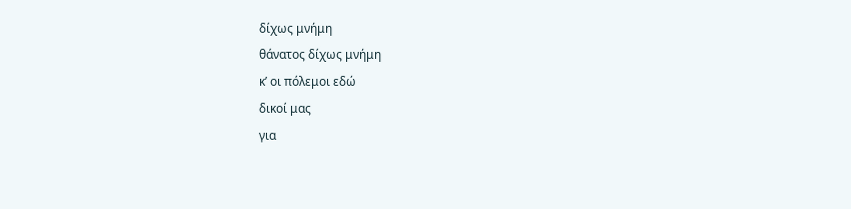δίχως μνήμη
θάνατος δίχως μνήμη
κ’ οι πόλεμοι εδώ
δικοί μας
για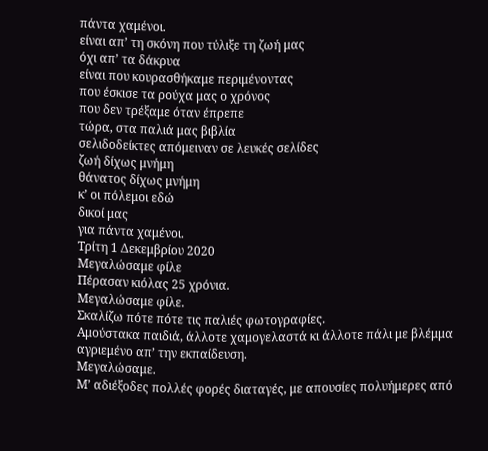πάντα χαμένοι.
είναι απ’ τη σκόνη που τύλιξε τη ζωή μας
όχι απ’ τα δάκρυα
είναι που κουρασθήκαμε περιμένοντας
που έσκισε τα ρούχα μας ο χρόνος
που δεν τρέξαμε όταν έπρεπε
τώρα, στα παλιά μας βιβλία
σελιδοδείκτες απόμειναν σε λευκές σελίδες
ζωή δίχως μνήμη
θάνατος δίχως μνήμη
κ’ οι πόλεμοι εδώ
δικοί μας
για πάντα χαμένοι.
Τρίτη 1 Δεκεμβρίου 2020
Μεγαλώσαμε φίλε
Πέρασαν κιόλας 25 χρόνια.
Μεγαλώσαμε φίλε.
Σκαλίζω πότε πότε τις παλιές φωτογραφίες.
Αμούστακα παιδιά, άλλοτε χαμογελαστά κι άλλοτε πάλι με βλέμμα αγριεμένο απ’ την εκπαίδευση.
Μεγαλώσαμε.
Μ’ αδιέξοδες πολλές φορές διαταγές, με απουσίες πολυήμερες από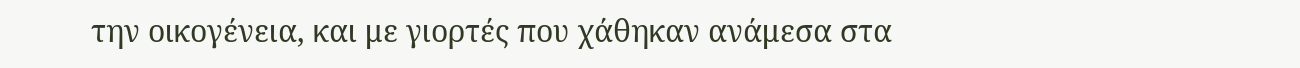την οικογένεια, και με γιορτές που χάθηκαν ανάμεσα στα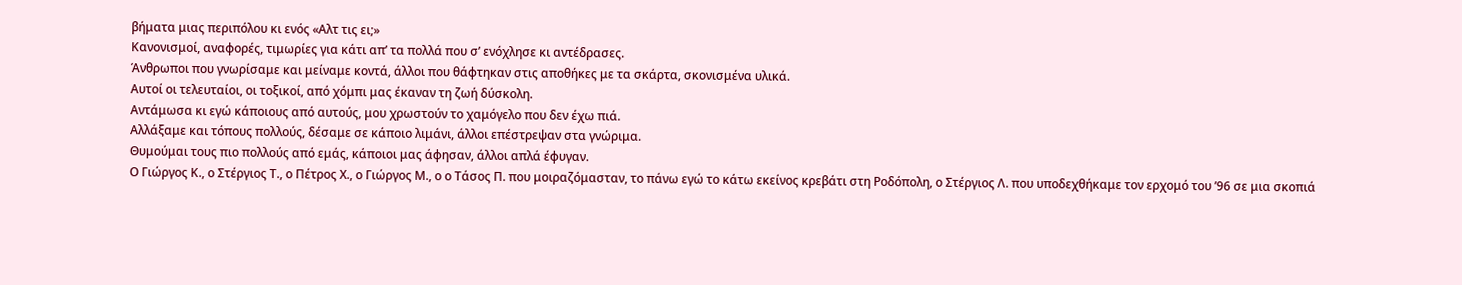βήματα μιας περιπόλου κι ενός «Αλτ τις ει;»
Κανονισμοί, αναφορές, τιμωρίες για κάτι απ’ τα πολλά που σ’ ενόχλησε κι αντέδρασες.
Άνθρωποι που γνωρίσαμε και μείναμε κοντά, άλλοι που θάφτηκαν στις αποθήκες με τα σκάρτα, σκονισμένα υλικά.
Αυτοί οι τελευταίοι, οι τοξικοί, από χόμπι μας έκαναν τη ζωή δύσκολη.
Αντάμωσα κι εγώ κάποιους από αυτούς, μου χρωστούν το χαμόγελο που δεν έχω πιά.
Αλλάξαμε και τόπους πολλούς, δέσαμε σε κάποιο λιμάνι, άλλοι επέστρεψαν στα γνώριμα.
Θυμούμαι τους πιο πολλούς από εμάς, κάποιοι μας άφησαν, άλλοι απλά έφυγαν.
Ο Γιώργος Κ., ο Στέργιος Τ., ο Πέτρος Χ., ο Γιώργος Μ., ο ο Τάσος Π. που μοιραζόμασταν, το πάνω εγώ το κάτω εκείνος κρεβάτι στη Ροδόπολη, ο Στέργιος Λ. που υποδεχθήκαμε τον ερχομό του ’96 σε μια σκοπιά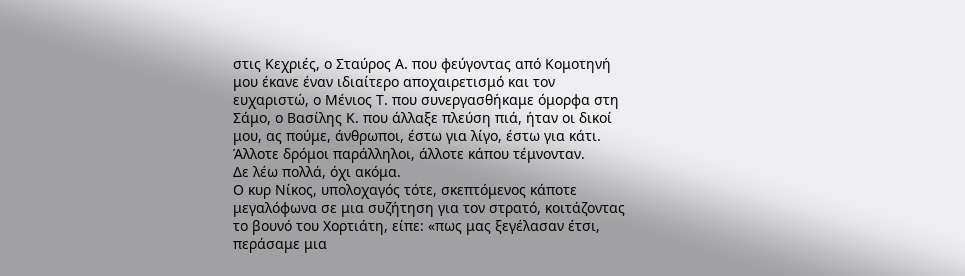στις Κεχριές, ο Σταύρος Α. που φεύγοντας από Κομοτηνή μου έκανε έναν ιδιαίτερο αποχαιρετισμό και τον ευχαριστώ, ο Μένιος Τ. που συνεργασθήκαμε όμορφα στη Σάμο, ο Βασίλης Κ. που άλλαξε πλεύση πιά, ήταν οι δικοί μου, ας πούμε, άνθρωποι, έστω για λίγο, έστω για κάτι.
Άλλοτε δρόμοι παράλληλοι, άλλοτε κάπου τέμνονταν.
Δε λέω πολλά, όχι ακόμα.
Ο κυρ Νίκος, υπολοχαγός τότε, σκεπτόμενος κάποτε μεγαλόφωνα σε μια συζήτηση για τον στρατό, κοιτάζοντας το βουνό του Χορτιάτη, είπε: «πως μας ξεγέλασαν έτσι, περάσαμε μια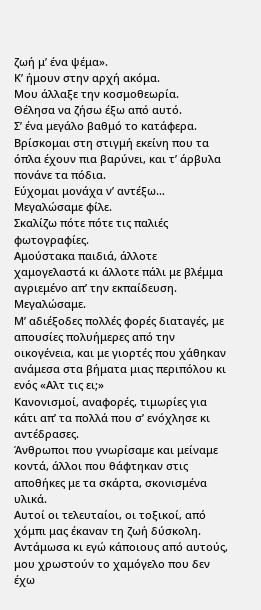ζωή μ’ ένα ψέμα».
Κ’ ήμουν στην αρχή ακόμα.
Μου άλλαξε την κοσμοθεωρία.
Θέλησα να ζήσω έξω από αυτό.
Σ’ ένα μεγάλο βαθμό το κατάφερα.
Βρίσκομαι στη στιγμή εκείνη που τα όπλα έχουν πια βαρύνει, και τ’ άρβυλα πονάνε τα πόδια.
Εύχομαι μονάχα ν’ αντέξω…
Μεγαλώσαμε φίλε.
Σκαλίζω πότε πότε τις παλιές φωτογραφίες.
Αμούστακα παιδιά, άλλοτε χαμογελαστά κι άλλοτε πάλι με βλέμμα αγριεμένο απ’ την εκπαίδευση.
Μεγαλώσαμε.
Μ’ αδιέξοδες πολλές φορές διαταγές, με απουσίες πολυήμερες από την οικογένεια, και με γιορτές που χάθηκαν ανάμεσα στα βήματα μιας περιπόλου κι ενός «Αλτ τις ει;»
Κανονισμοί, αναφορές, τιμωρίες για κάτι απ’ τα πολλά που σ’ ενόχλησε κι αντέδρασες.
Άνθρωποι που γνωρίσαμε και μείναμε κοντά, άλλοι που θάφτηκαν στις αποθήκες με τα σκάρτα, σκονισμένα υλικά.
Αυτοί οι τελευταίοι, οι τοξικοί, από χόμπι μας έκαναν τη ζωή δύσκολη.
Αντάμωσα κι εγώ κάποιους από αυτούς, μου χρωστούν το χαμόγελο που δεν έχω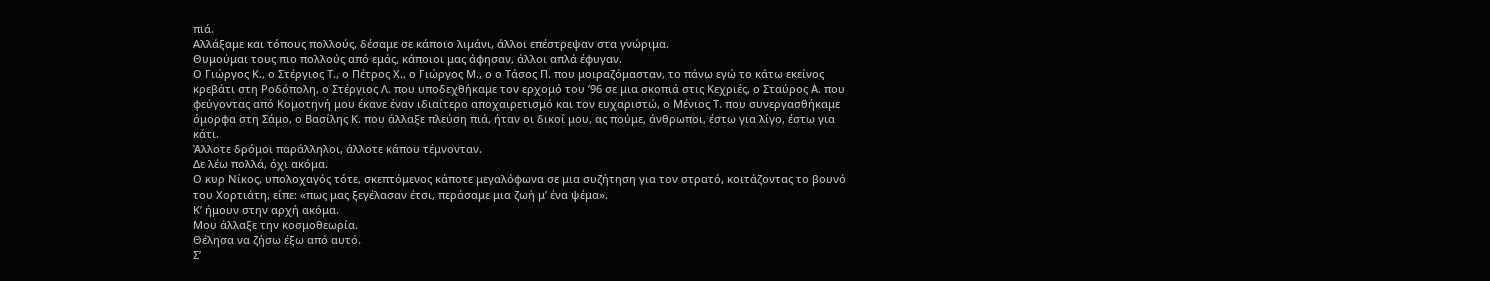πιά.
Αλλάξαμε και τόπους πολλούς, δέσαμε σε κάποιο λιμάνι, άλλοι επέστρεψαν στα γνώριμα.
Θυμούμαι τους πιο πολλούς από εμάς, κάποιοι μας άφησαν, άλλοι απλά έφυγαν.
Ο Γιώργος Κ., ο Στέργιος Τ., ο Πέτρος Χ., ο Γιώργος Μ., ο ο Τάσος Π. που μοιραζόμασταν, το πάνω εγώ το κάτω εκείνος κρεβάτι στη Ροδόπολη, ο Στέργιος Λ. που υποδεχθήκαμε τον ερχομό του ’96 σε μια σκοπιά στις Κεχριές, ο Σταύρος Α. που φεύγοντας από Κομοτηνή μου έκανε έναν ιδιαίτερο αποχαιρετισμό και τον ευχαριστώ, ο Μένιος Τ. που συνεργασθήκαμε όμορφα στη Σάμο, ο Βασίλης Κ. που άλλαξε πλεύση πιά, ήταν οι δικοί μου, ας πούμε, άνθρωποι, έστω για λίγο, έστω για κάτι.
Άλλοτε δρόμοι παράλληλοι, άλλοτε κάπου τέμνονταν.
Δε λέω πολλά, όχι ακόμα.
Ο κυρ Νίκος, υπολοχαγός τότε, σκεπτόμενος κάποτε μεγαλόφωνα σε μια συζήτηση για τον στρατό, κοιτάζοντας το βουνό του Χορτιάτη, είπε: «πως μας ξεγέλασαν έτσι, περάσαμε μια ζωή μ’ ένα ψέμα».
Κ’ ήμουν στην αρχή ακόμα.
Μου άλλαξε την κοσμοθεωρία.
Θέλησα να ζήσω έξω από αυτό.
Σ’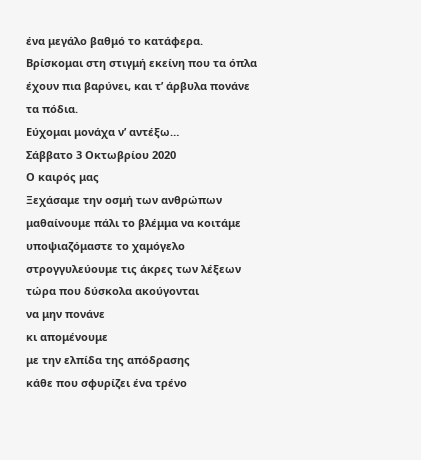ένα μεγάλο βαθμό το κατάφερα.
Βρίσκομαι στη στιγμή εκείνη που τα όπλα έχουν πια βαρύνει, και τ’ άρβυλα πονάνε τα πόδια.
Εύχομαι μονάχα ν’ αντέξω…
Σάββατο 3 Οκτωβρίου 2020
Ο καιρός μας
Ξεχάσαμε την οσμή των ανθρώπων
μαθαίνουμε πάλι το βλέμμα να κοιτάμε
υποψιαζόμαστε το χαμόγελο
στρογγυλεύουμε τις άκρες των λέξεων
τώρα που δύσκολα ακούγονται
να μην πονάνε
κι απομένουμε
με την ελπίδα της απόδρασης
κάθε που σφυρίζει ένα τρένο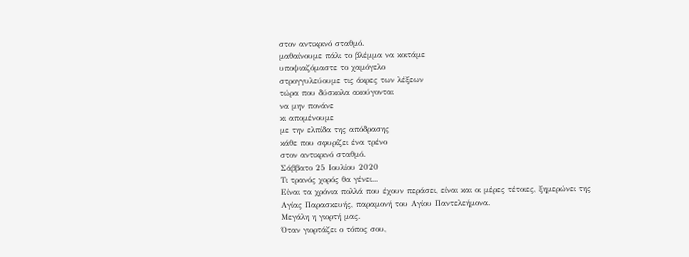στον αντικρινό σταθμό.
μαθαίνουμε πάλι το βλέμμα να κοιτάμε
υποψιαζόμαστε το χαμόγελο
στρογγυλεύουμε τις άκρες των λέξεων
τώρα που δύσκολα ακούγονται
να μην πονάνε
κι απομένουμε
με την ελπίδα της απόδρασης
κάθε που σφυρίζει ένα τρένο
στον αντικρινό σταθμό.
Σάββατο 25 Ιουλίου 2020
Τι τρανός χορός θα γένει...
Είναι τα χρόνια πολλά που έχουν περάσει, είναι και οι μέρες τέτοιες, ξημερώνει της Αγίας Παρασκευής, παραμονή του Αγίου Παντελεήμονα.
Μεγάλη η γιορτή μας.
Όταν γιορτάζει ο τόπος σου,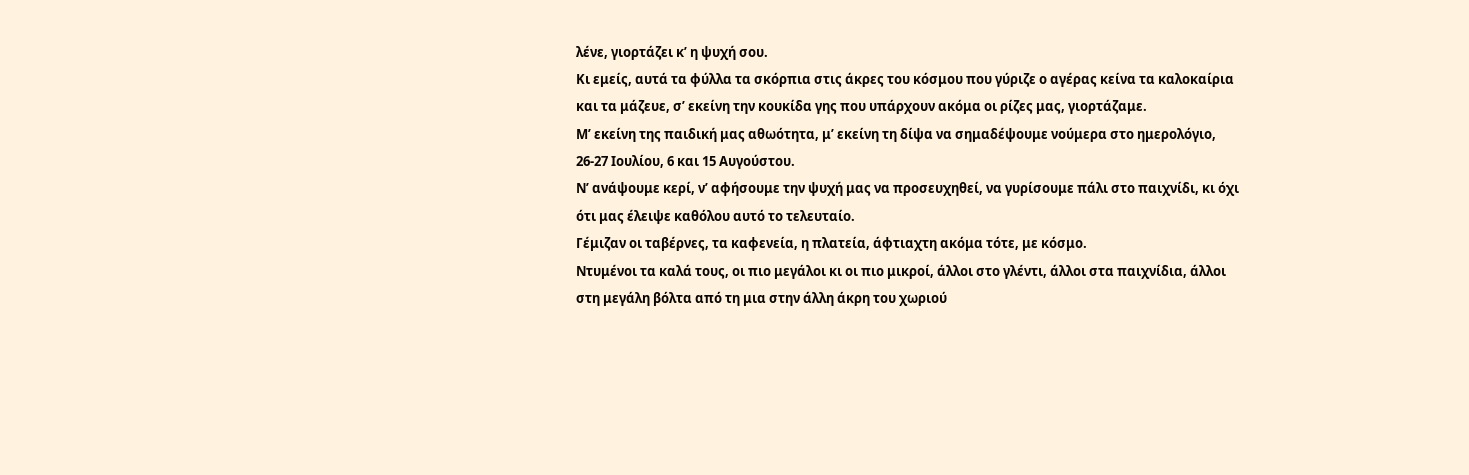λένε, γιορτάζει κ’ η ψυχή σου.
Κι εμείς, αυτά τα φύλλα τα σκόρπια στις άκρες του κόσμου που γύριζε ο αγέρας κείνα τα καλοκαίρια και τα μάζευε, σ’ εκείνη την κουκίδα γης που υπάρχουν ακόμα οι ρίζες μας, γιορτάζαμε.
Μ’ εκείνη της παιδική μας αθωότητα, μ’ εκείνη τη δίψα να σημαδέψουμε νούμερα στο ημερολόγιο, 26-27 Ιουλίου, 6 και 15 Αυγούστου.
Ν’ ανάψουμε κερί, ν’ αφήσουμε την ψυχή μας να προσευχηθεί, να γυρίσουμε πάλι στο παιχνίδι, κι όχι ότι μας έλειψε καθόλου αυτό το τελευταίο.
Γέμιζαν οι ταβέρνες, τα καφενεία, η πλατεία, άφτιαχτη ακόμα τότε, με κόσμο.
Ντυμένοι τα καλά τους, οι πιο μεγάλοι κι οι πιο μικροί, άλλοι στο γλέντι, άλλοι στα παιχνίδια, άλλοι στη μεγάλη βόλτα από τη μια στην άλλη άκρη του χωριού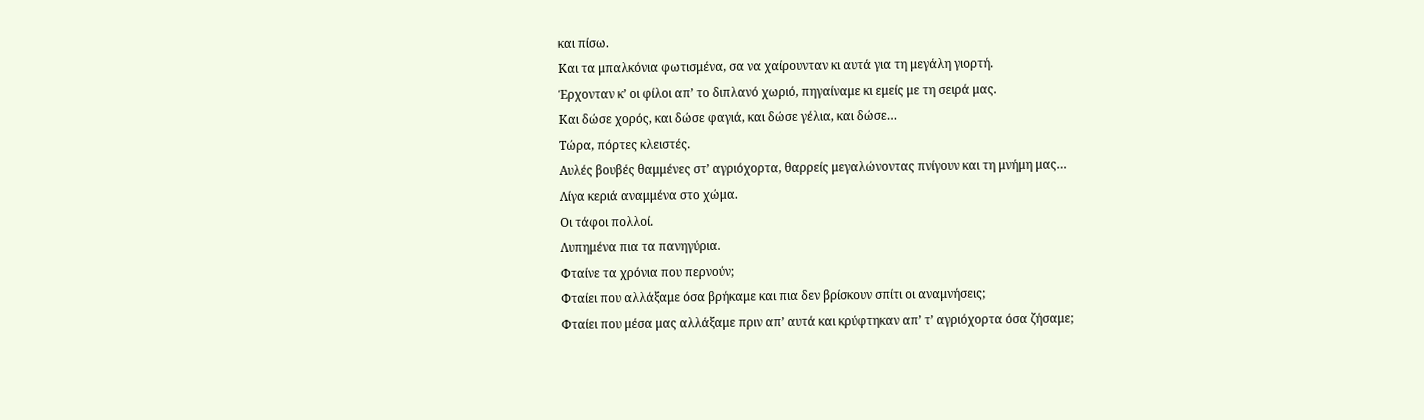και πίσω.
Και τα μπαλκόνια φωτισμένα, σα να χαίρουνταν κι αυτά για τη μεγάλη γιορτή.
Έρχονταν κ’ οι φίλοι απ’ το διπλανό χωριό, πηγαίναμε κι εμείς με τη σειρά μας.
Και δώσε χορός, και δώσε φαγιά, και δώσε γέλια, και δώσε…
Τώρα, πόρτες κλειστές.
Αυλές βουβές θαμμένες στ’ αγριόχορτα, θαρρείς μεγαλώνοντας πνίγουν και τη μνήμη μας…
Λίγα κεριά αναμμένα στο χώμα.
Οι τάφοι πολλοί.
Λυπημένα πια τα πανηγύρια.
Φταίνε τα χρόνια που περνούν;
Φταίει που αλλάξαμε όσα βρήκαμε και πια δεν βρίσκουν σπίτι οι αναμνήσεις;
Φταίει που μέσα μας αλλάξαμε πριν απ’ αυτά και κρύφτηκαν απ’ τ’ αγριόχορτα όσα ζήσαμε;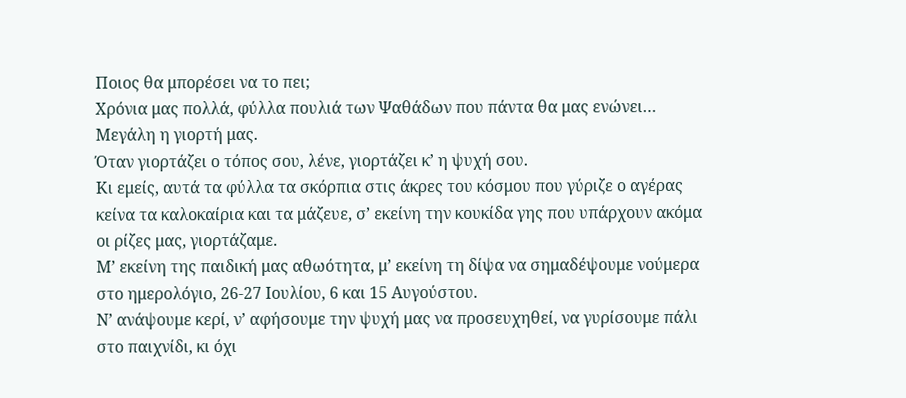Ποιος θα μπορέσει να το πει;
Χρόνια μας πολλά, φύλλα πουλιά των Ψαθάδων που πάντα θα μας ενώνει…
Μεγάλη η γιορτή μας.
Όταν γιορτάζει ο τόπος σου, λένε, γιορτάζει κ’ η ψυχή σου.
Κι εμείς, αυτά τα φύλλα τα σκόρπια στις άκρες του κόσμου που γύριζε ο αγέρας κείνα τα καλοκαίρια και τα μάζευε, σ’ εκείνη την κουκίδα γης που υπάρχουν ακόμα οι ρίζες μας, γιορτάζαμε.
Μ’ εκείνη της παιδική μας αθωότητα, μ’ εκείνη τη δίψα να σημαδέψουμε νούμερα στο ημερολόγιο, 26-27 Ιουλίου, 6 και 15 Αυγούστου.
Ν’ ανάψουμε κερί, ν’ αφήσουμε την ψυχή μας να προσευχηθεί, να γυρίσουμε πάλι στο παιχνίδι, κι όχι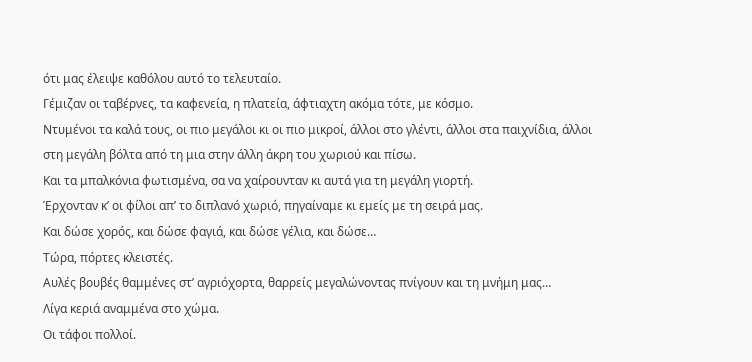ότι μας έλειψε καθόλου αυτό το τελευταίο.
Γέμιζαν οι ταβέρνες, τα καφενεία, η πλατεία, άφτιαχτη ακόμα τότε, με κόσμο.
Ντυμένοι τα καλά τους, οι πιο μεγάλοι κι οι πιο μικροί, άλλοι στο γλέντι, άλλοι στα παιχνίδια, άλλοι στη μεγάλη βόλτα από τη μια στην άλλη άκρη του χωριού και πίσω.
Και τα μπαλκόνια φωτισμένα, σα να χαίρουνταν κι αυτά για τη μεγάλη γιορτή.
Έρχονταν κ’ οι φίλοι απ’ το διπλανό χωριό, πηγαίναμε κι εμείς με τη σειρά μας.
Και δώσε χορός, και δώσε φαγιά, και δώσε γέλια, και δώσε…
Τώρα, πόρτες κλειστές.
Αυλές βουβές θαμμένες στ’ αγριόχορτα, θαρρείς μεγαλώνοντας πνίγουν και τη μνήμη μας…
Λίγα κεριά αναμμένα στο χώμα.
Οι τάφοι πολλοί.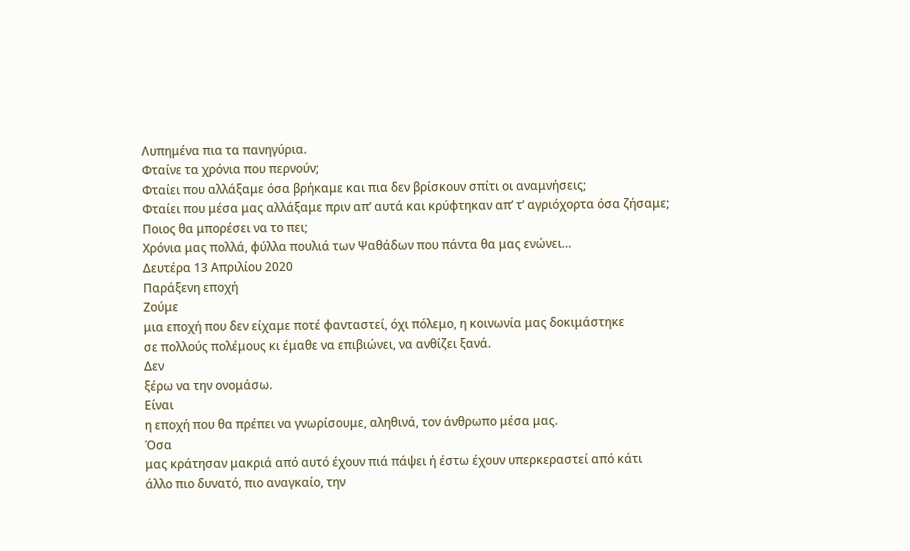Λυπημένα πια τα πανηγύρια.
Φταίνε τα χρόνια που περνούν;
Φταίει που αλλάξαμε όσα βρήκαμε και πια δεν βρίσκουν σπίτι οι αναμνήσεις;
Φταίει που μέσα μας αλλάξαμε πριν απ’ αυτά και κρύφτηκαν απ’ τ’ αγριόχορτα όσα ζήσαμε;
Ποιος θα μπορέσει να το πει;
Χρόνια μας πολλά, φύλλα πουλιά των Ψαθάδων που πάντα θα μας ενώνει…
Δευτέρα 13 Απριλίου 2020
Παράξενη εποχή
Ζούμε
μια εποχή που δεν είχαμε ποτέ φανταστεί, όχι πόλεμο, η κοινωνία μας δοκιμάστηκε
σε πολλούς πολέμους κι έμαθε να επιβιώνει, να ανθίζει ξανά.
Δεν
ξέρω να την ονομάσω.
Είναι
η εποχή που θα πρέπει να γνωρίσουμε, αληθινά, τον άνθρωπο μέσα μας.
Όσα
μας κράτησαν μακριά από αυτό έχουν πιά πάψει ή έστω έχουν υπερκεραστεί από κάτι
άλλο πιο δυνατό, πιο αναγκαίο, την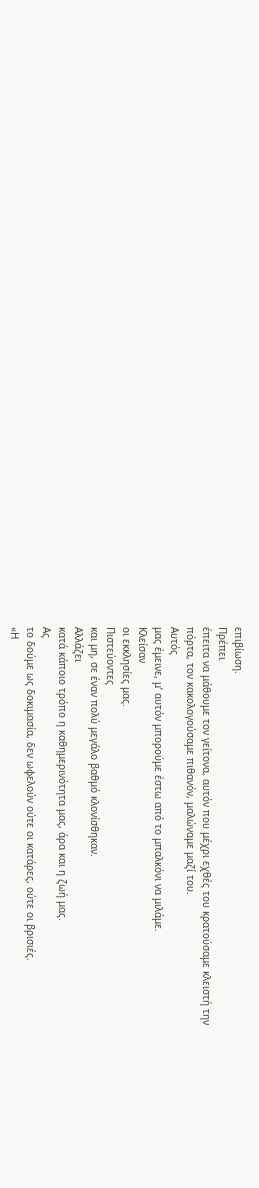επιβίωση.
Πρέπει
έπειτα να μάθουμε τον γείτονα, αυτόν που μέχρι εχθές του κρατούσαμε κλειστή την
πόρτα, τον κακολογούσαμε πιθανόν, μαλώναμε μαζί του.
Αυτός
μας έμεινε, μ’ αυτόν μπορούμε έστω από το μπαλκόνι να μιλάμε.
Κλείσαν
οι εκκλησίες μας.
Πιστεύοντες
και μη, σε έναν πολύ μεγάλο βαθμό κλονίσθηκαν.
Αλλάζει
κατά κάποιο τρόπο η καθημερινότητα μας, άρα και η ζωή μας.
Ας
το δούμε ως δοκιμασία, δεν ωφελούν ούτε οι κατάρες, ούτε οι βρισιές.
«Η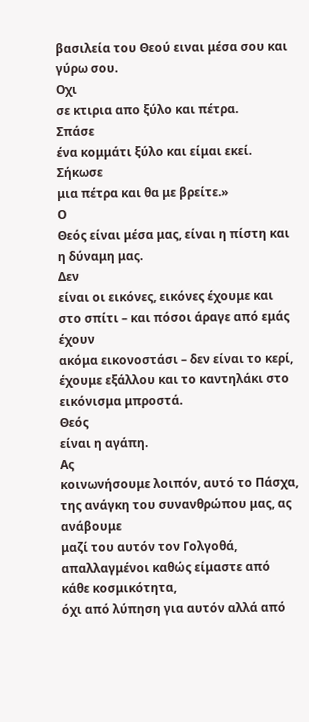βασιλεία του Θεού ειναι μέσα σου και γύρω σου.
Οχι
σε κτιρια απο ξύλο και πέτρα.
Σπάσε
ένα κομμάτι ξύλο και είμαι εκεί.
Σήκωσε
μια πέτρα και θα με βρείτε.»
Ο
Θεός είναι μέσα μας, είναι η πίστη και η δύναμη μας.
Δεν
είναι οι εικόνες, εικόνες έχουμε και στο σπίτι – και πόσοι άραγε από εμάς έχουν
ακόμα εικονοστάσι – δεν είναι το κερί, έχουμε εξάλλου και το καντηλάκι στο
εικόνισμα μπροστά.
Θεός
είναι η αγάπη.
Ας
κοινωνήσουμε λοιπόν, αυτό το Πάσχα, της ανάγκη του συνανθρώπου μας, ας ανάβουμε
μαζί του αυτόν τον Γολγοθά, απαλλαγμένοι καθώς είμαστε από κάθε κοσμικότητα,
όχι από λύπηση για αυτόν αλλά από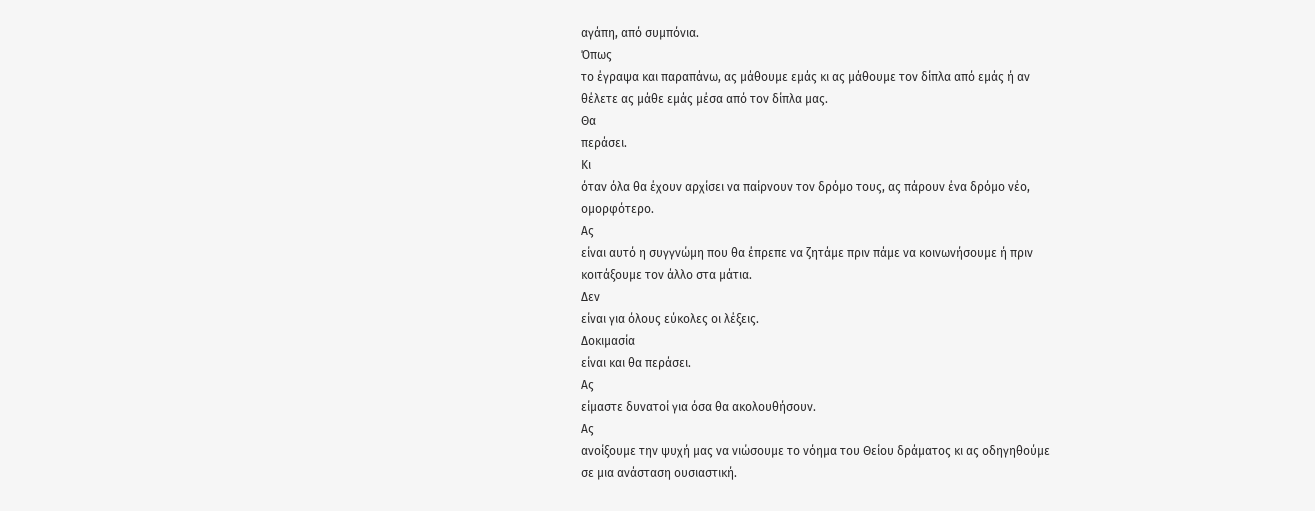αγάπη, από συμπόνια.
Όπως
το έγραψα και παραπάνω, ας μάθουμε εμάς κι ας μάθουμε τον δίπλα από εμάς ή αν
θέλετε ας μάθε εμάς μέσα από τον δίπλα μας.
Θα
περάσει.
Κι
όταν όλα θα έχουν αρχίσει να παίρνουν τον δρόμο τους, ας πάρουν ένα δρόμο νέο,
ομορφότερο.
Ας
είναι αυτό η συγγνώμη που θα έπρεπε να ζητάμε πριν πάμε να κοινωνήσουμε ή πριν
κοιτάξουμε τον άλλο στα μάτια.
Δεν
είναι για όλους εύκολες οι λέξεις.
Δοκιμασία
είναι και θα περάσει.
Ας
είμαστε δυνατοί για όσα θα ακολουθήσουν.
Ας
ανοίξουμε την ψυχή μας να νιώσουμε το νόημα του Θείου δράματος κι ας οδηγηθούμε
σε μια ανάσταση ουσιαστική.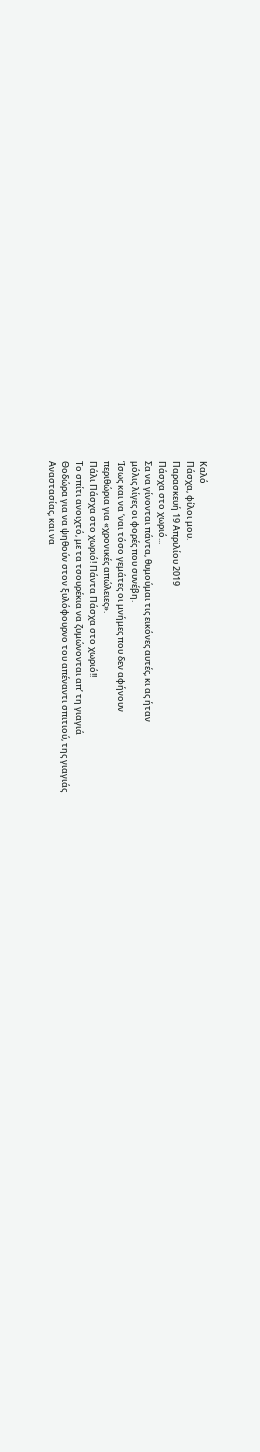Καλό
Πάσχα, φίλοι μου.
Παρασκευή 19 Απριλίου 2019
Πάσχα στο χωριό...
Σα να γίνονται πάντα, θυμούμαι τις εικόνες αυτές, κι ας ήταν
μόλις λίγες οι φορές που συνέβη.
Ίσως και να ‘ναι τόσο γεμάτες οι μνήμες που δεν αφήνουν
περιθώρια για «χρονικές απώλειες».
Πάλι Πάσχα στο χωριό! Πάντα Πάσχα στο χωριό!!
Το σπίτι ανοιχτό, με τα τσουρέκια να ζυμώνονται απ’ τη γιαγιά
Θοδώρα για να ψηθούν στον ξυλόφουρνο του απέναντι σπιτιού, της γιαγιάς
Αναστασίας, και να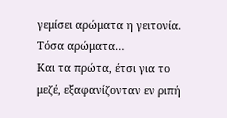γεμίσει αρώματα η γειτονία.
Τόσα αρώματα…
Και τα πρώτα, έτσι για το μεζέ, εξαφανίζονταν εν ριπή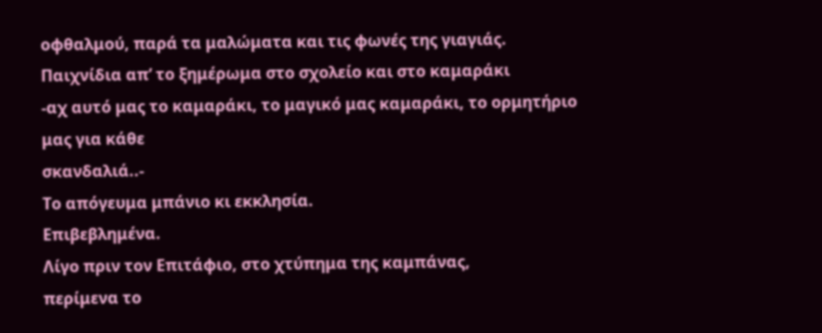οφθαλμού, παρά τα μαλώματα και τις φωνές της γιαγιάς.
Παιχνίδια απ’ το ξημέρωμα στο σχολείο και στο καμαράκι
-αχ αυτό μας το καμαράκι, το μαγικό μας καμαράκι, το ορμητήριο μας για κάθε
σκανδαλιά..-
Το απόγευμα μπάνιο κι εκκλησία.
Επιβεβλημένα.
Λίγο πριν τον Επιτάφιο, στο χτύπημα της καμπάνας,
περίμενα το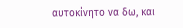αυτοκίνητο να δω, και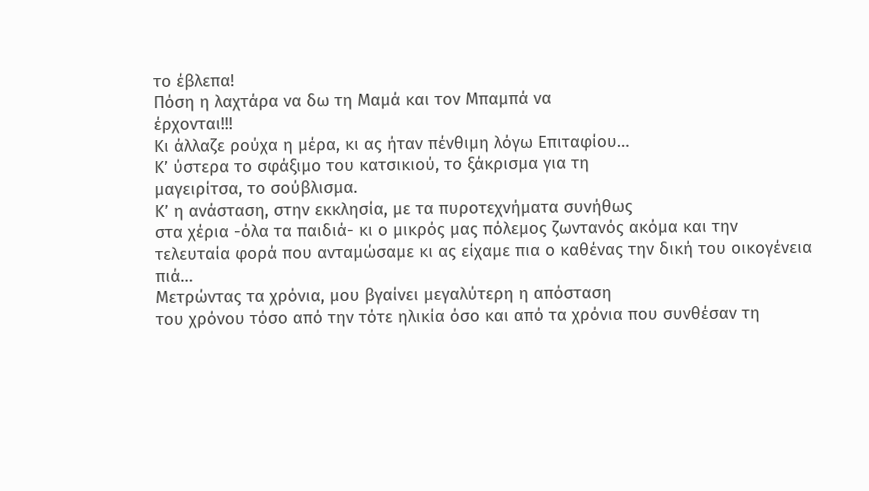το έβλεπα!
Πόση η λαχτάρα να δω τη Μαμά και τον Μπαμπά να
έρχονται!!!
Κι άλλαζε ρούχα η μέρα, κι ας ήταν πένθιμη λόγω Επιταφίου…
Κ’ ύστερα το σφάξιμο του κατσικιού, το ξάκρισμα για τη
μαγειρίτσα, το σούβλισμα.
Κ’ η ανάσταση, στην εκκλησία, με τα πυροτεχνήματα συνήθως
στα χέρια -όλα τα παιδιά- κι ο μικρός μας πόλεμος ζωντανός ακόμα και την
τελευταία φορά που ανταμώσαμε κι ας είχαμε πια ο καθένας την δική του οικογένεια
πιά…
Μετρώντας τα χρόνια, μου βγαίνει μεγαλύτερη η απόσταση
του χρόνου τόσο από την τότε ηλικία όσο και από τα χρόνια που συνθέσαν τη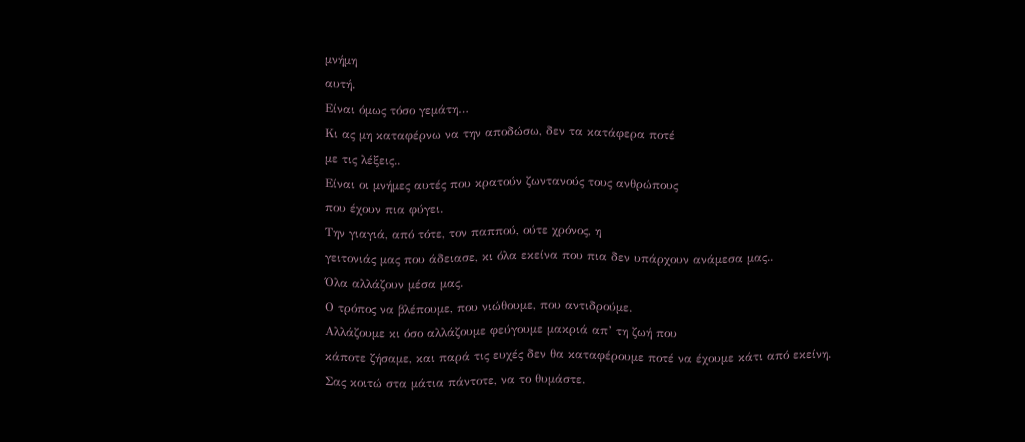μνήμη
αυτή.
Είναι όμως τόσο γεμάτη…
Κι ας μη καταφέρνω να την αποδώσω, δεν τα κατάφερα ποτέ
με τις λέξεις..
Είναι οι μνήμες αυτές που κρατούν ζωντανούς τους ανθρώπους
που έχουν πια φύγει.
Την γιαγιά, από τότε, τον παππού, ούτε χρόνος, η
γειτονιάς μας που άδειασε, κι όλα εκείνα που πια δεν υπάρχουν ανάμεσα μας..
Όλα αλλάζουν μέσα μας.
Ο τρόπος να βλέπουμε, που νιώθουμε, που αντιδρούμε.
Αλλάζουμε κι όσο αλλάζουμε φεύγουμε μακριά απ’ τη ζωή που
κάποτε ζήσαμε, και παρά τις ευχές δεν θα καταφέρουμε ποτέ να έχουμε κάτι από εκείνη.
Σας κοιτώ στα μάτια πάντοτε, να το θυμάστε.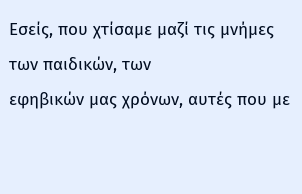Εσείς, που χτίσαμε μαζί τις μνήμες των παιδικών, των
εφηβικών μας χρόνων, αυτές που με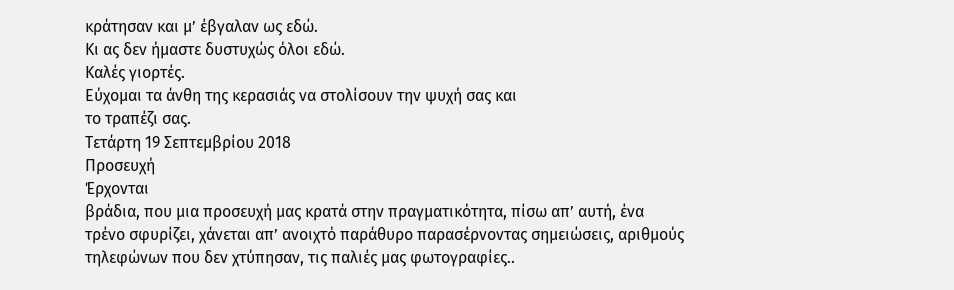κράτησαν και μ’ έβγαλαν ως εδώ.
Κι ας δεν ήμαστε δυστυχώς όλοι εδώ.
Καλές γιορτές.
Εύχομαι τα άνθη της κερασιάς να στολίσουν την ψυχή σας και
το τραπέζι σας.
Τετάρτη 19 Σεπτεμβρίου 2018
Προσευχή
Έρχονται
βράδια, που μια προσευχή μας κρατά στην πραγματικότητα, πίσω απ’ αυτή, ένα
τρένο σφυρίζει, χάνεται απ’ ανοιχτό παράθυρο παρασέρνοντας σημειώσεις, αριθμούς
τηλεφώνων που δεν χτύπησαν, τις παλιές μας φωτογραφίες..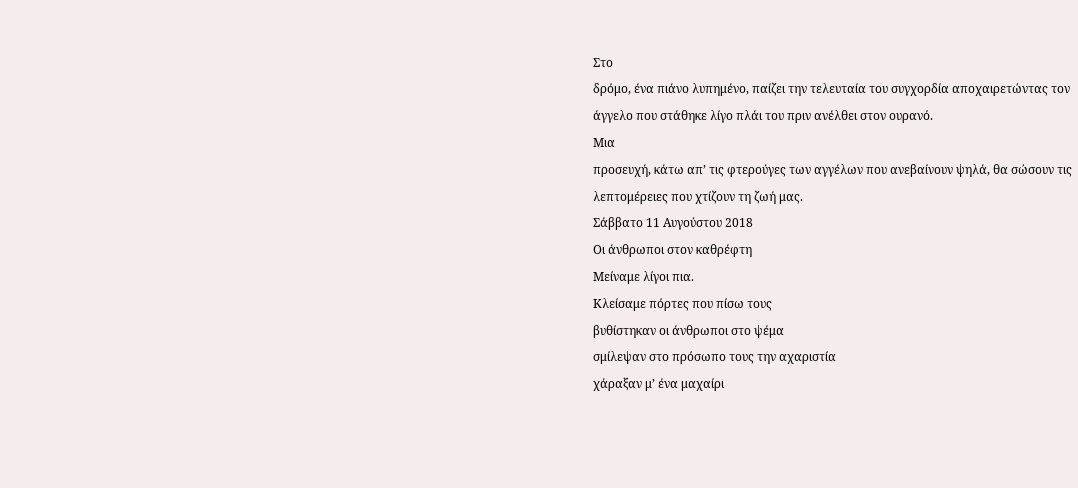Στο
δρόμο, ένα πιάνο λυπημένο, παίζει την τελευταία του συγχορδία αποχαιρετώντας τον
άγγελο που στάθηκε λίγο πλάι του πριν ανέλθει στον ουρανό.
Μια
προσευχή, κάτω απ’ τις φτερούγες των αγγέλων που ανεβαίνουν ψηλά, θα σώσουν τις
λεπτομέρειες που χτίζουν τη ζωή μας.
Σάββατο 11 Αυγούστου 2018
Οι άνθρωποι στον καθρέφτη
Μείναμε λίγοι πια.
Κλείσαμε πόρτες που πίσω τους
βυθίστηκαν οι άνθρωποι στο ψέμα
σμίλεψαν στο πρόσωπο τους την αχαριστία
χάραξαν μ’ ένα μαχαίρι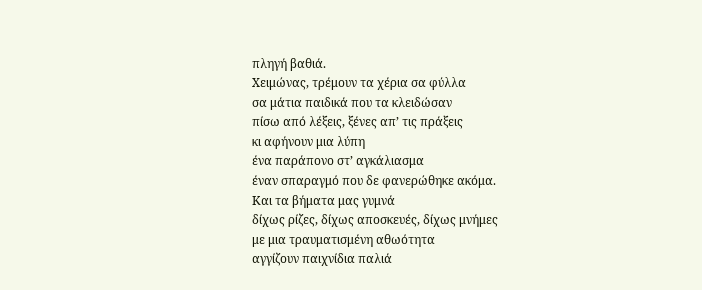πληγή βαθιά.
Χειμώνας, τρέμουν τα χέρια σα φύλλα
σα μάτια παιδικά που τα κλειδώσαν
πίσω από λέξεις, ξένες απ’ τις πράξεις
κι αφήνουν μια λύπη
ένα παράπονο στ’ αγκάλιασμα
έναν σπαραγμό που δε φανερώθηκε ακόμα.
Και τα βήματα μας γυμνά
δίχως ρίζες, δίχως αποσκευές, δίχως μνήμες
με μια τραυματισμένη αθωότητα
αγγίζουν παιχνίδια παλιά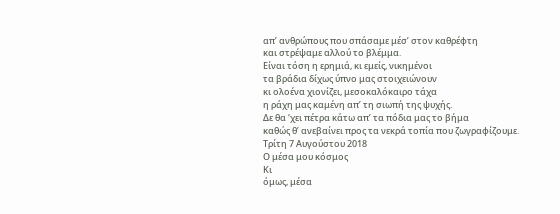απ’ ανθρώπους που σπάσαμε μέσ’ στον καθρέφτη
και στρέψαμε αλλού το βλέμμα.
Είναι τόση η ερημιά, κι εμείς, νικημένοι
τα βράδια δίχως ύπνο μας στοιχειώνουν
κι ολοένα χιονίζει, μεσοκαλόκαιρο τάχα
η ράχη μας καμένη απ’ τη σιωπή της ψυχής.
Δε θα ‘χει πέτρα κάτω απ’ τα πόδια μας το βήμα
καθώς θ’ ανεβαίνει προς τα νεκρά τοπία που ζωγραφίζουμε.
Τρίτη 7 Αυγούστου 2018
Ο μέσα μου κόσμος
Κι
όμως, μέσα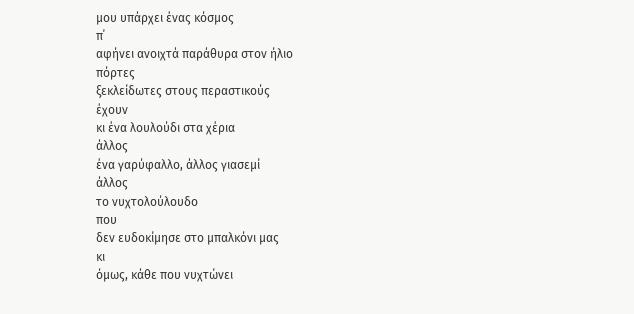μου υπάρχει ένας κόσμος
π΄
αφήνει ανοιχτά παράθυρα στον ήλιο
πόρτες
ξεκλείδωτες στους περαστικούς
έχουν
κι ένα λουλούδι στα χέρια
άλλος
ένα γαρύφαλλο, άλλος γιασεμί
άλλος
το νυχτολούλουδο
που
δεν ευδοκίμησε στο μπαλκόνι μας
κι
όμως, κάθε που νυχτώνει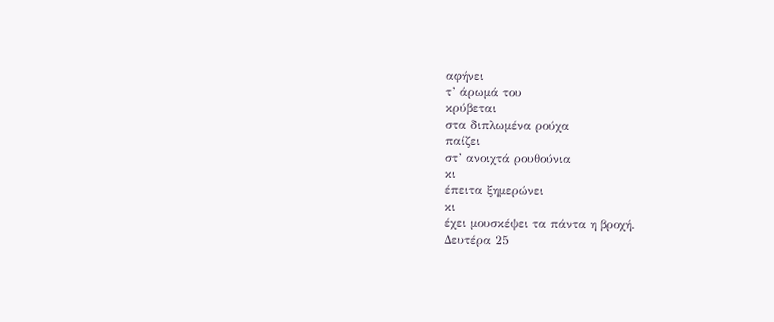αφήνει
τ’ άρωμά του
κρύβεται
στα διπλωμένα ρούχα
παίζει
στ’ ανοιχτά ρουθούνια
κι
έπειτα ξημερώνει
κι
έχει μουσκέψει τα πάντα η βροχή.
Δευτέρα 25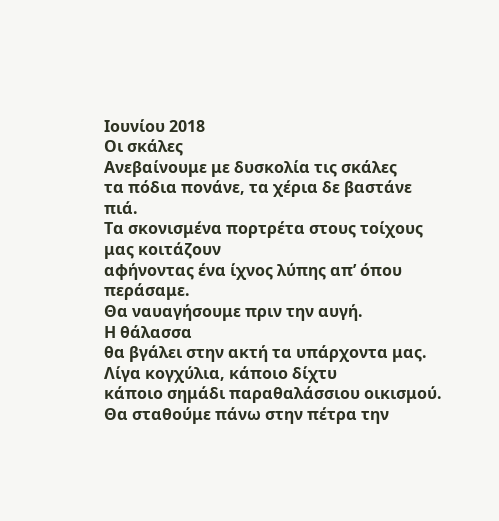Ιουνίου 2018
Οι σκάλες
Ανεβαίνουμε με δυσκολία τις σκάλες
τα πόδια πονάνε, τα χέρια δε βαστάνε
πιά.
Τα σκονισμένα πορτρέτα στους τοίχους
μας κοιτάζουν
αφήνοντας ένα ίχνος λύπης απ’ όπου
περάσαμε.
Θα ναυαγήσουμε πριν την αυγή.
Η θάλασσα
θα βγάλει στην ακτή τα υπάρχοντα μας.
Λίγα κογχύλια, κάποιο δίχτυ
κάποιο σημάδι παραθαλάσσιου οικισμού.
Θα σταθούμε πάνω στην πέτρα την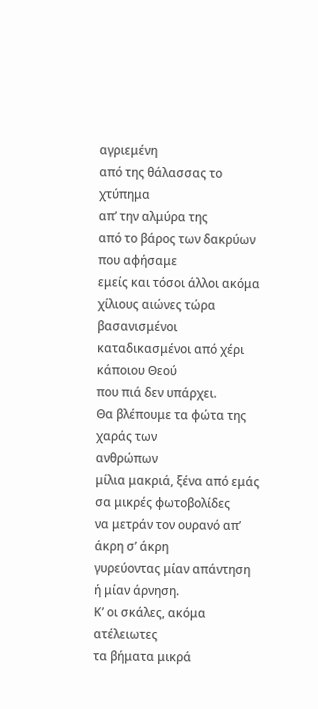αγριεμένη
από της θάλασσας το χτύπημα
απ’ την αλμύρα της
από το βάρος των δακρύων που αφήσαμε
εμείς και τόσοι άλλοι ακόμα
χίλιους αιώνες τώρα βασανισμένοι
καταδικασμένοι από χέρι κάποιου Θεού
που πιά δεν υπάρχει.
Θα βλέπουμε τα φώτα της χαράς των
ανθρώπων
μίλια μακριά, ξένα από εμάς
σα μικρές φωτοβολίδες
να μετράν τον ουρανό απ’ άκρη σ’ άκρη
γυρεύοντας μίαν απάντηση
ή μίαν άρνηση.
Κ’ οι σκάλες, ακόμα ατέλειωτες
τα βήματα μικρά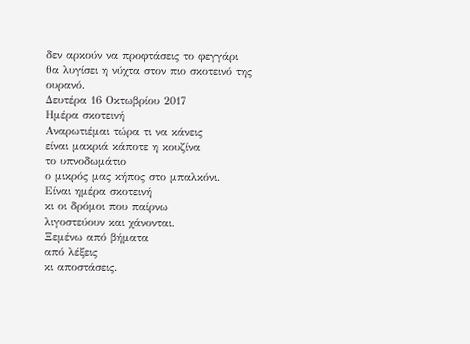δεν αρκούν να προφτάσεις το φεγγάρι
θα λυγίσει η νύχτα στον πιο σκοτεινό της
ουρανό.
Δευτέρα 16 Οκτωβρίου 2017
Ημέρα σκοτεινή
Αναρωτιέμαι τώρα τι να κάνεις
είναι μακριά κάποτε η κουζίνα
το υπνοδωμάτιο
ο μικρός μας κήπος στο μπαλκόνι.
Είναι ημέρα σκοτεινή
κι οι δρόμοι που παίρνω
λιγοστεύουν και χάνονται.
Ξεμένω από βήματα
από λέξεις
κι αποστάσεις.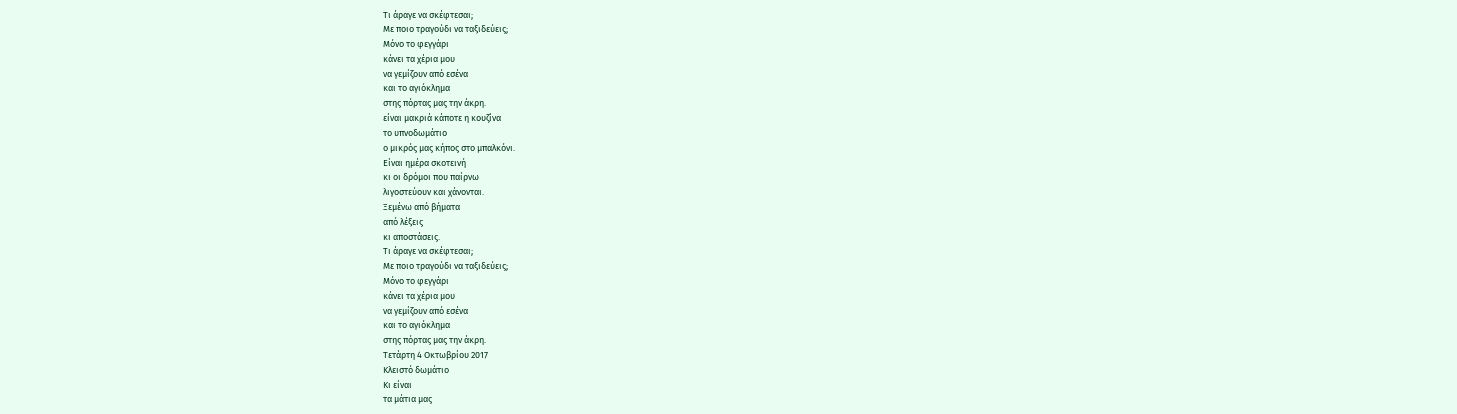Τι άραγε να σκέφτεσαι;
Με ποιο τραγούδι να ταξιδεύεις;
Μόνο το φεγγάρι
κάνει τα χέρια μου
να γεμίζουν από εσένα
και το αγιόκλημα
στης πόρτας μας την άκρη.
είναι μακριά κάποτε η κουζίνα
το υπνοδωμάτιο
ο μικρός μας κήπος στο μπαλκόνι.
Είναι ημέρα σκοτεινή
κι οι δρόμοι που παίρνω
λιγοστεύουν και χάνονται.
Ξεμένω από βήματα
από λέξεις
κι αποστάσεις.
Τι άραγε να σκέφτεσαι;
Με ποιο τραγούδι να ταξιδεύεις;
Μόνο το φεγγάρι
κάνει τα χέρια μου
να γεμίζουν από εσένα
και το αγιόκλημα
στης πόρτας μας την άκρη.
Τετάρτη 4 Οκτωβρίου 2017
Κλειστό δωμάτιο
Κι είναι
τα μάτια μας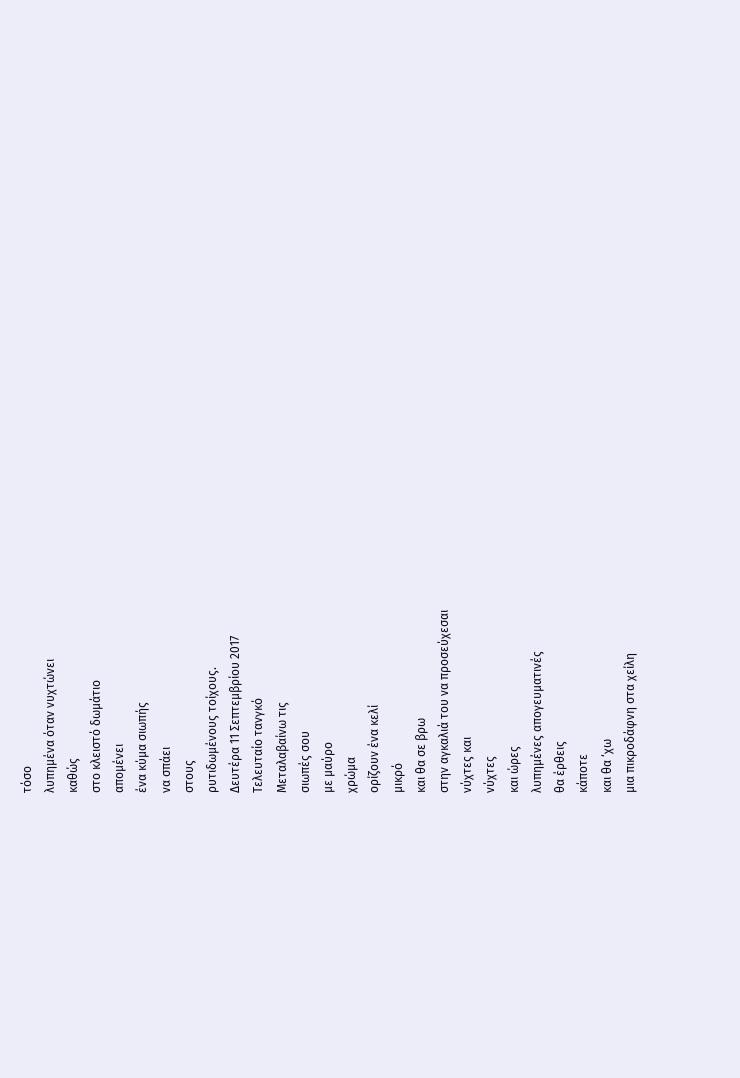τόσο
λυπημένα όταν νυχτώνει
καθώς
στο κλειστό δωμάτιο
απομένει
ένα κύμα σιωπής
να σπάει
στους
ρυτιδωμένους τοίχους.
Δευτέρα 11 Σεπτεμβρίου 2017
Tελευταίο τανγκό
Μεταλαβαίνω τις
σιωπές σου
με μαύρο
χρώμα
ορίζουν ένα κελί
μικρό
και θα σε βρω
στην αγκαλιά του να προσεύχεσαι
νύχτες και
νύχτες
και ώρες
λυπημένες απογευματινές
θα έρθεις
κάποτε
και θα ‘χω
μια πικροδάφνη στα χείλη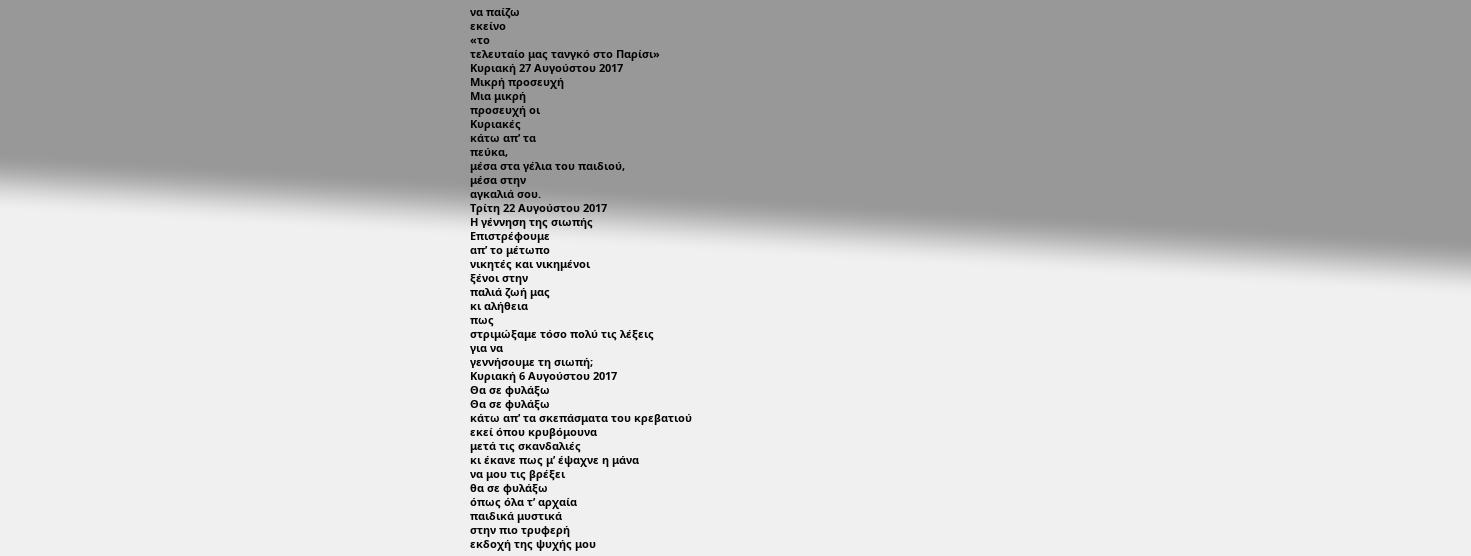να παίζω
εκείνο
«το
τελευταίο μας τανγκό στο Παρίσι»
Κυριακή 27 Αυγούστου 2017
Μικρή προσευχή
Μια μικρή
προσευχή οι
Κυριακές
κάτω απ’ τα
πεύκα,
μέσα στα γέλια του παιδιού,
μέσα στην
αγκαλιά σου.
Τρίτη 22 Αυγούστου 2017
Η γέννηση της σιωπής
Επιστρέφουμε
απ’ το μέτωπο
νικητές και νικημένοι
ξένοι στην
παλιά ζωή μας
κι αλήθεια
πως
στριμώξαμε τόσο πολύ τις λέξεις
για να
γεννήσουμε τη σιωπή;
Κυριακή 6 Αυγούστου 2017
Θα σε φυλάξω
Θα σε φυλάξω
κάτω απ’ τα σκεπάσματα του κρεβατιού
εκεί όπου κρυβόμουνα
μετά τις σκανδαλιές
κι έκανε πως μ’ έψαχνε η μάνα
να μου τις βρέξει
θα σε φυλάξω
όπως όλα τ’ αρχαία
παιδικά μυστικά
στην πιο τρυφερή
εκδοχή της ψυχής μου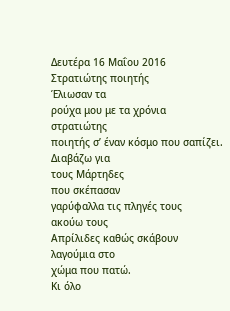Δευτέρα 16 Μαΐου 2016
Στρατιώτης ποιητής
Έλιωσαν τα
ρούχα μου με τα χρόνια
στρατιώτης
ποιητής σ’ έναν κόσμο που σαπίζει.
Διαβάζω για
τους Μάρτηδες
που σκέπασαν
γαρύφαλλα τις πληγές τους
ακούω τους
Απρίλιδες καθώς σκάβουν
λαγούμια στο
χώμα που πατώ.
Κι όλο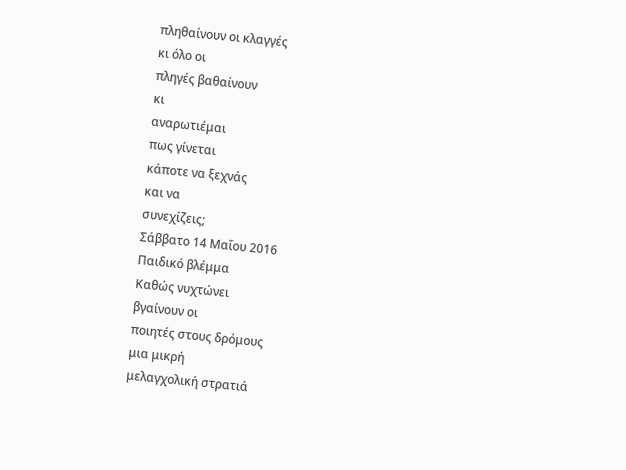πληθαίνουν οι κλαγγές
κι όλο οι
πληγές βαθαίνουν
κι
αναρωτιέμαι
πως γίνεται
κάποτε να ξεχνάς
και να
συνεχίζεις;
Σάββατο 14 Μαΐου 2016
Παιδικό βλέμμα
Καθώς νυχτώνει
βγαίνουν οι
ποιητές στους δρόμους
μια μικρή
μελαγχολική στρατιά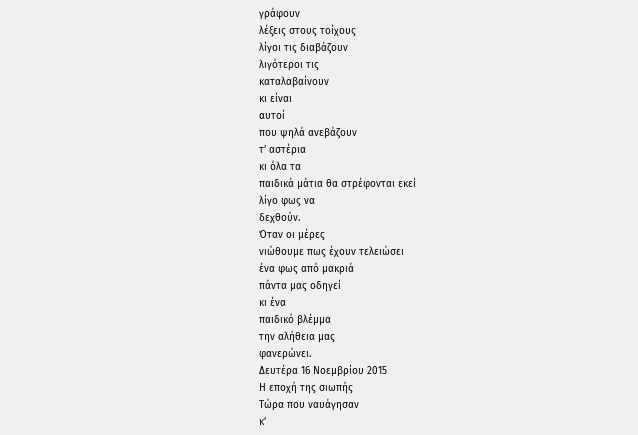γράφουν
λέξεις στους τοίχους
λίγοι τις διαβάζουν
λιγότεροι τις
καταλαβαίνουν
κι είναι
αυτοί
που ψηλά ανεβάζουν
τ’ αστέρια
κι όλα τα
παιδικά μάτια θα στρέφονται εκεί
λίγο φως να
δεχθούν.
Όταν οι μέρες
νιώθουμε πως έχουν τελειώσει
ένα φως από μακριά
πάντα μας οδηγεί
κι ένα
παιδικό βλέμμα
την αλήθεια μας
φανερώνει.
Δευτέρα 16 Νοεμβρίου 2015
Η εποχή της σιωπής
Τώρα που ναυάγησαν
κ’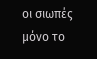οι σιωπές
μόνο το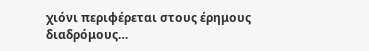χιόνι περιφέρεται στους έρημους διαδρόμους…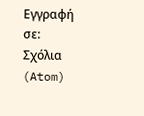Εγγραφή σε:
Σχόλια (Atom)